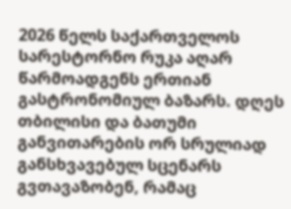2026 წელს საქართველოს სარესტორნო რუკა აღარ წარმოადგენს ერთიან გასტრონომიულ ბაზარს. დღეს თბილისი და ბათუმი განვითარების ორ სრულიად განსხვავებულ სცენარს გვთავაზობენ, რამაც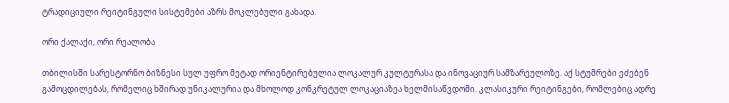ტრადიციული რეიტინგული სისტემები აზრს მოკლებული გახადა.

ორი ქალაქი, ორი რეალობა

თბილისში სარესტორნო ბიზნესი სულ უფრო მეტად ორიენტირებულია ლოკალურ კულტურასა და ინოვაციურ სამზარეულოზე. აქ სტუმრები ეძებენ გამოცდილებას, რომელიც ხშირად უნიკალურია და მხოლოდ კონკრეტულ ლოკაციაზეა ხელმისაწვდომი. კლასიკური რეიტინგები, რომლებიც ადრე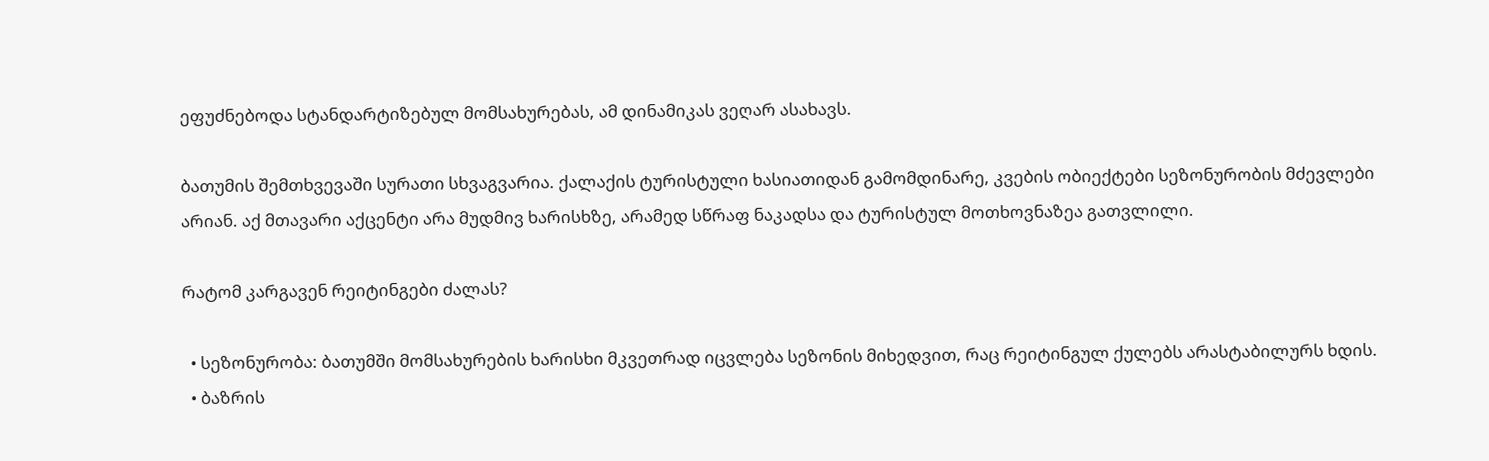ეფუძნებოდა სტანდარტიზებულ მომსახურებას, ამ დინამიკას ვეღარ ასახავს.

ბათუმის შემთხვევაში სურათი სხვაგვარია. ქალაქის ტურისტული ხასიათიდან გამომდინარე, კვების ობიექტები სეზონურობის მძევლები არიან. აქ მთავარი აქცენტი არა მუდმივ ხარისხზე, არამედ სწრაფ ნაკადსა და ტურისტულ მოთხოვნაზეა გათვლილი.

რატომ კარგავენ რეიტინგები ძალას?

  • სეზონურობა: ბათუმში მომსახურების ხარისხი მკვეთრად იცვლება სეზონის მიხედვით, რაც რეიტინგულ ქულებს არასტაბილურს ხდის.
  • ბაზრის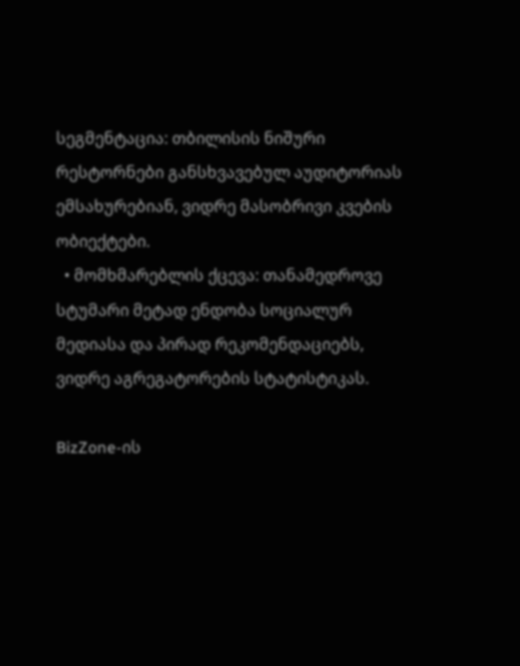სეგმენტაცია: თბილისის ნიშური რესტორნები განსხვავებულ აუდიტორიას ემსახურებიან, ვიდრე მასობრივი კვების ობიექტები.
  • მომხმარებლის ქცევა: თანამედროვე სტუმარი მეტად ენდობა სოციალურ მედიასა და პირად რეკომენდაციებს, ვიდრე აგრეგატორების სტატისტიკას.

BizZone-ის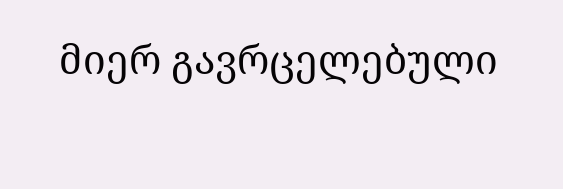მიერ გავრცელებული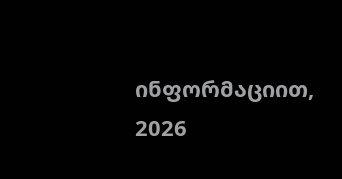ინფორმაციით, 2026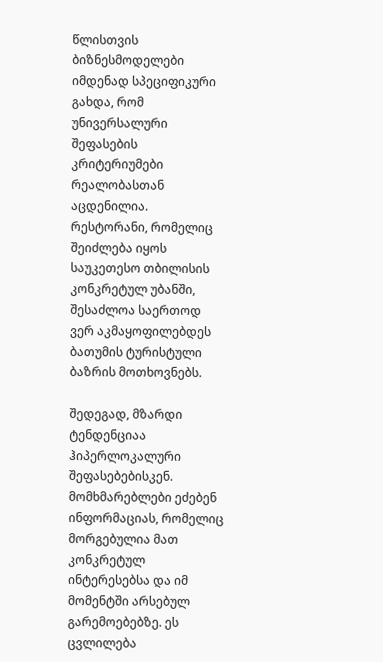წლისთვის ბიზნესმოდელები იმდენად სპეციფიკური გახდა, რომ უნივერსალური შეფასების კრიტერიუმები რეალობასთან აცდენილია. რესტორანი, რომელიც შეიძლება იყოს საუკეთესო თბილისის კონკრეტულ უბანში, შესაძლოა საერთოდ ვერ აკმაყოფილებდეს ბათუმის ტურისტული ბაზრის მოთხოვნებს.

შედეგად, მზარდი ტენდენციაა ჰიპერლოკალური შეფასებებისკენ. მომხმარებლები ეძებენ ინფორმაციას, რომელიც მორგებულია მათ კონკრეტულ ინტერესებსა და იმ მომენტში არსებულ გარემოებებზე. ეს ცვლილება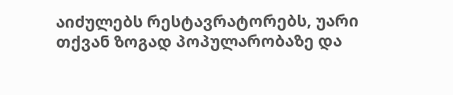აიძულებს რესტავრატორებს, უარი თქვან ზოგად პოპულარობაზე და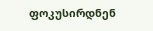ფოკუსირდნენ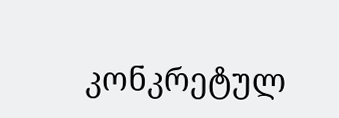კონკრეტულ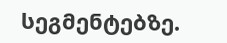სეგმენტებზე.